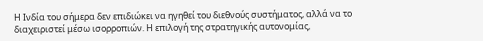Η Ινδία του σήμερα δεν επιδιώκει να ηγηθεί του διεθνούς συστήματος, αλλά να το διαχειριστεί μέσω ισορροπιών. Η επιλογή της στρατηγικής αυτονομίας,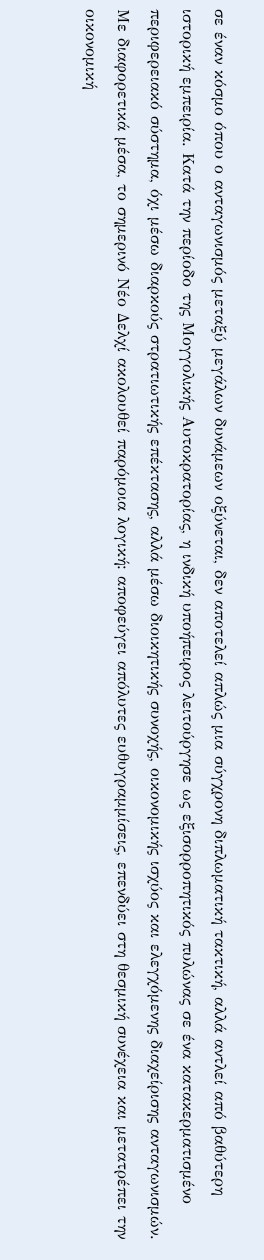σε έναν κόσμο όπου ο ανταγωνισμός μεταξύ μεγάλων δυνάμεων οξύνεται, δεν αποτελεί απλώς μια σύγχρονη διπλωματική τακτική, αλλά αντλεί από βαθύτερη ιστορική εμπειρία. Κατά την περίοδο της Μογγολικής Αυτοκρατορίας, η ινδική υποήπειρος λειτούργησε ως εξισορροπητικός πυλώνας σε ένα κατακερματισμένο περιφερειακό σύστημα, όχι μέσω διαρκούς στρατιωτικής επέκτασης, αλλά μέσω διοικητικής συνοχής, οικονομικής ισχύος και ελεγχόμενης διαχείρισης ανταγωνισμών. Με διαφορετικά μέσα, το σημερινό Νέο Δελχί ακολουθεί παρόμοια λογική: αποφεύγει απόλυτες ευθυγραμμίσεις, επενδύει στη θεσμική συνέχεια και μετατρέπει την οικονομική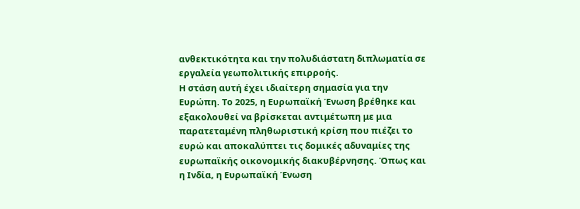ανθεκτικότητα και την πολυδιάστατη διπλωματία σε εργαλεία γεωπολιτικής επιρροής.
Η στάση αυτή έχει ιδιαίτερη σημασία για την Ευρώπη. Το 2025, η Ευρωπαϊκή Ένωση βρέθηκε και εξακολουθεί να βρίσκεται αντιμέτωπη με μια παρατεταμένη πληθωριστική κρίση που πιέζει το ευρώ και αποκαλύπτει τις δομικές αδυναμίες της ευρωπαϊκής οικονομικής διακυβέρνησης. Όπως και η Ινδία, η Ευρωπαϊκή Ένωση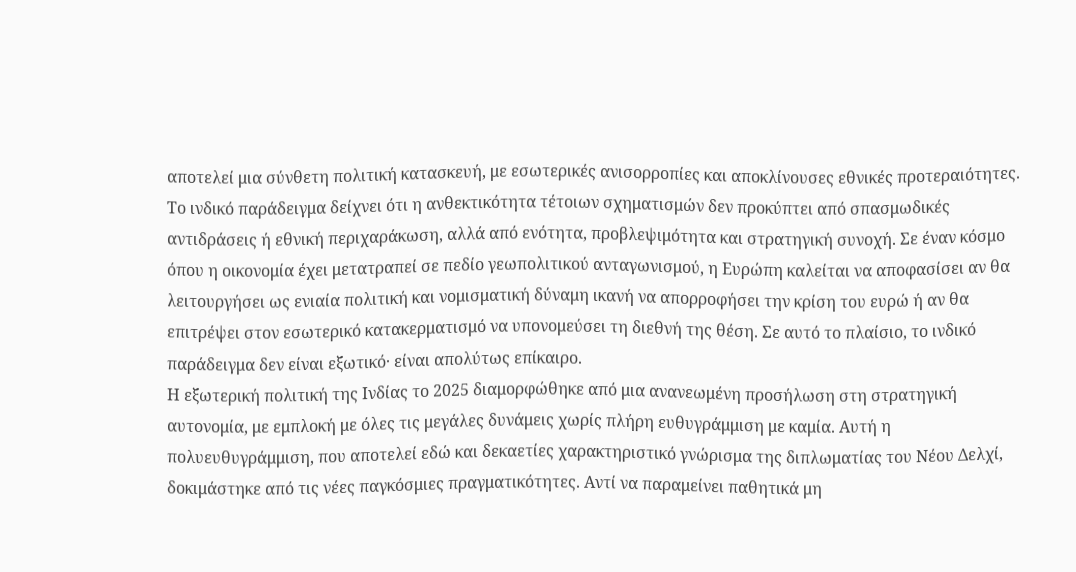αποτελεί μια σύνθετη πολιτική κατασκευή, με εσωτερικές ανισορροπίες και αποκλίνουσες εθνικές προτεραιότητες. Το ινδικό παράδειγμα δείχνει ότι η ανθεκτικότητα τέτοιων σχηματισμών δεν προκύπτει από σπασμωδικές αντιδράσεις ή εθνική περιχαράκωση, αλλά από ενότητα, προβλεψιμότητα και στρατηγική συνοχή. Σε έναν κόσμο όπου η οικονομία έχει μετατραπεί σε πεδίο γεωπολιτικού ανταγωνισμού, η Ευρώπη καλείται να αποφασίσει αν θα λειτουργήσει ως ενιαία πολιτική και νομισματική δύναμη ικανή να απορροφήσει την κρίση του ευρώ ή αν θα επιτρέψει στον εσωτερικό κατακερματισμό να υπονομεύσει τη διεθνή της θέση. Σε αυτό το πλαίσιο, το ινδικό παράδειγμα δεν είναι εξωτικό· είναι απολύτως επίκαιρο.
Η εξωτερική πολιτική της Ινδίας το 2025 διαμορφώθηκε από μια ανανεωμένη προσήλωση στη στρατηγική αυτονομία, με εμπλοκή με όλες τις μεγάλες δυνάμεις χωρίς πλήρη ευθυγράμμιση με καμία. Αυτή η πολυευθυγράμμιση, που αποτελεί εδώ και δεκαετίες χαρακτηριστικό γνώρισμα της διπλωματίας του Νέου Δελχί, δοκιμάστηκε από τις νέες παγκόσμιες πραγματικότητες. Αντί να παραμείνει παθητικά μη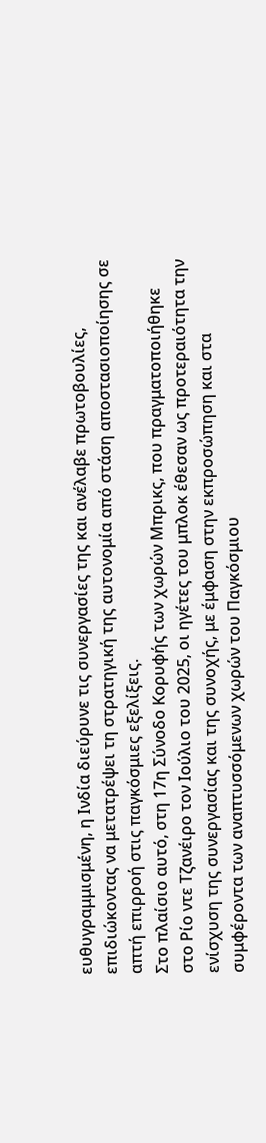ευθυγραμμισμένη, η Ινδία διεύρυνε τις συνεργασίες της και ανέλαβε πρωτοβουλίες, επιδιώκοντας να μετατρέψει τη στρατηγική της αυτονομία από στάση αποστασιοποίησης σε απτή επιρροή στις παγκόσμιες εξελίξεις.
Στο πλαίσιο αυτό, στη 17η Σύνοδο Κορυφής των χωρών Μπρικς, που πραγματοποιήθηκε στο Ρίο ντε Τζανέιρο τον Ιούλιο του 2025, οι ηγέτες του μπλοκ έθεσαν ως προτεραιότητα την ενίσχυση της συνεργασίας και της συνοχής, με έμφαση στην εκπροσώπηση και στα συμφέροντα των αναπτυσσόμενων χωρών του Παγκόσμιου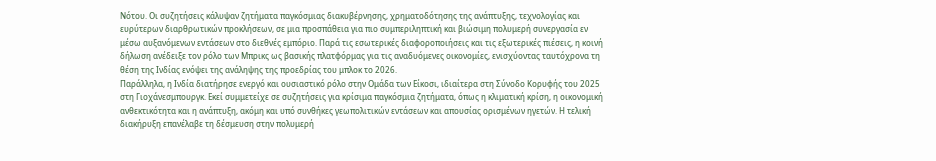Νότου. Οι συζητήσεις κάλυψαν ζητήματα παγκόσμιας διακυβέρνησης, χρηματοδότησης της ανάπτυξης, τεχνολογίας και ευρύτερων διαρθρωτικών προκλήσεων, σε μια προσπάθεια για πιο συμπεριληπτική και βιώσιμη πολυμερή συνεργασία εν μέσω αυξανόμενων εντάσεων στο διεθνές εμπόριο. Παρά τις εσωτερικές διαφοροποιήσεις και τις εξωτερικές πιέσεις, η κοινή δήλωση ανέδειξε τον ρόλο των Μπρικς ως βασικής πλατφόρμας για τις αναδυόμενες οικονομίες, ενισχύοντας ταυτόχρονα τη θέση της Ινδίας ενόψει της ανάληψης της προεδρίας του μπλοκ το 2026.
Παράλληλα, η Ινδία διατήρησε ενεργό και ουσιαστικό ρόλο στην Ομάδα των Είκοσι, ιδιαίτερα στη Σύνοδο Κορυφής του 2025 στη Γιοχάνεσμπουργκ. Εκεί συμμετείχε σε συζητήσεις για κρίσιμα παγκόσμια ζητήματα, όπως η κλιματική κρίση, η οικονομική ανθεκτικότητα και η ανάπτυξη, ακόμη και υπό συνθήκες γεωπολιτικών εντάσεων και απουσίας ορισμένων ηγετών. Η τελική διακήρυξη επανέλαβε τη δέσμευση στην πολυμερή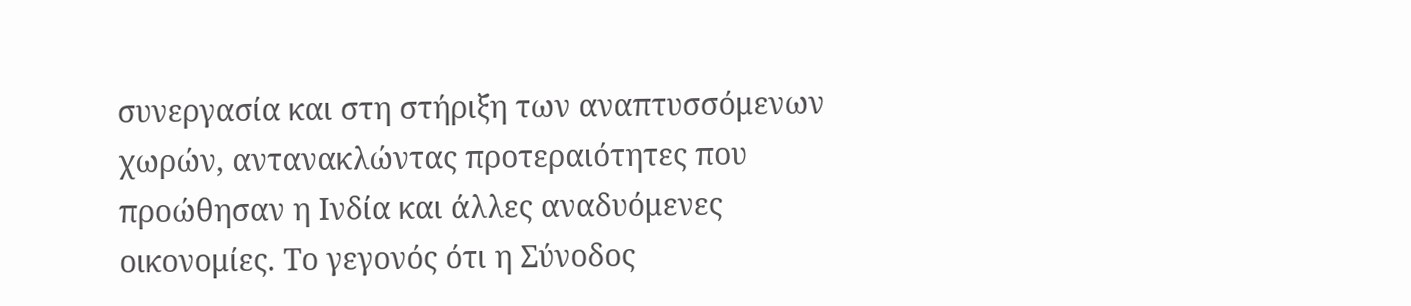συνεργασία και στη στήριξη των αναπτυσσόμενων χωρών, αντανακλώντας προτεραιότητες που προώθησαν η Ινδία και άλλες αναδυόμενες οικονομίες. Το γεγονός ότι η Σύνοδος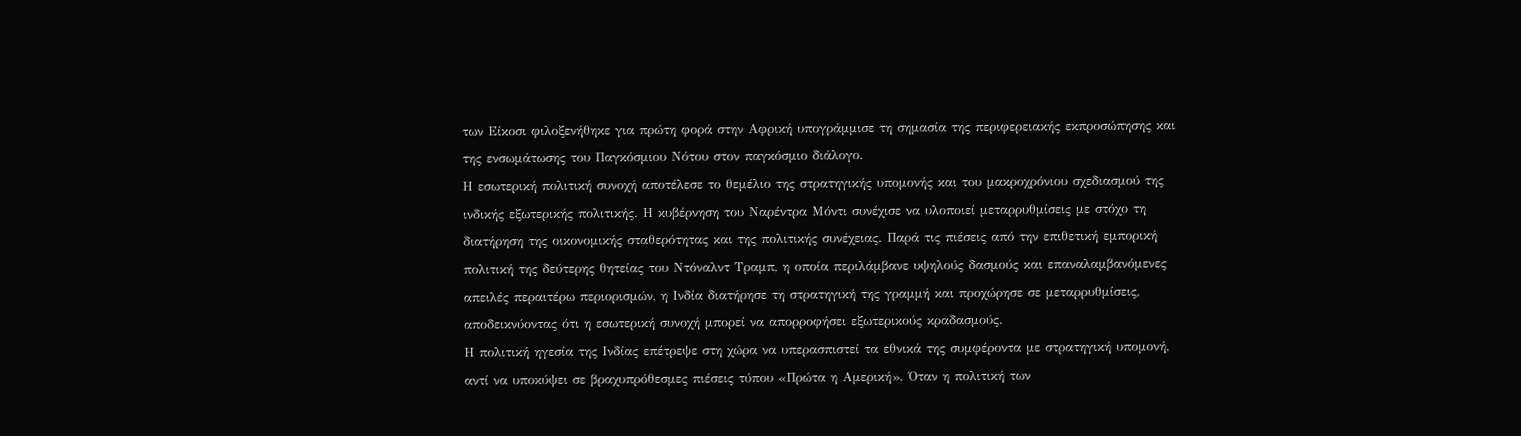των Είκοσι φιλοξενήθηκε για πρώτη φορά στην Αφρική υπογράμμισε τη σημασία της περιφερειακής εκπροσώπησης και της ενσωμάτωσης του Παγκόσμιου Νότου στον παγκόσμιο διάλογο.
Η εσωτερική πολιτική συνοχή αποτέλεσε το θεμέλιο της στρατηγικής υπομονής και του μακροχρόνιου σχεδιασμού της ινδικής εξωτερικής πολιτικής. Η κυβέρνηση του Ναρέντρα Μόντι συνέχισε να υλοποιεί μεταρρυθμίσεις με στόχο τη διατήρηση της οικονομικής σταθερότητας και της πολιτικής συνέχειας. Παρά τις πιέσεις από την επιθετική εμπορική πολιτική της δεύτερης θητείας του Ντόναλντ Τραμπ, η οποία περιλάμβανε υψηλούς δασμούς και επαναλαμβανόμενες απειλές περαιτέρω περιορισμών, η Ινδία διατήρησε τη στρατηγική της γραμμή και προχώρησε σε μεταρρυθμίσεις, αποδεικνύοντας ότι η εσωτερική συνοχή μπορεί να απορροφήσει εξωτερικούς κραδασμούς.
Η πολιτική ηγεσία της Ινδίας επέτρεψε στη χώρα να υπερασπιστεί τα εθνικά της συμφέροντα με στρατηγική υπομονή, αντί να υποκύψει σε βραχυπρόθεσμες πιέσεις τύπου «Πρώτα η Αμερική». Όταν η πολιτική των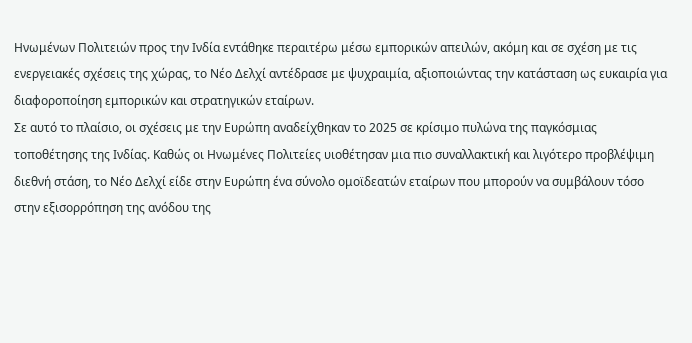Ηνωμένων Πολιτειών προς την Ινδία εντάθηκε περαιτέρω μέσω εμπορικών απειλών, ακόμη και σε σχέση με τις ενεργειακές σχέσεις της χώρας, το Νέο Δελχί αντέδρασε με ψυχραιμία, αξιοποιώντας την κατάσταση ως ευκαιρία για διαφοροποίηση εμπορικών και στρατηγικών εταίρων.
Σε αυτό το πλαίσιο, οι σχέσεις με την Ευρώπη αναδείχθηκαν το 2025 σε κρίσιμο πυλώνα της παγκόσμιας τοποθέτησης της Ινδίας. Καθώς οι Ηνωμένες Πολιτείες υιοθέτησαν μια πιο συναλλακτική και λιγότερο προβλέψιμη διεθνή στάση, το Νέο Δελχί είδε στην Ευρώπη ένα σύνολο ομοϊδεατών εταίρων που μπορούν να συμβάλουν τόσο στην εξισορρόπηση της ανόδου της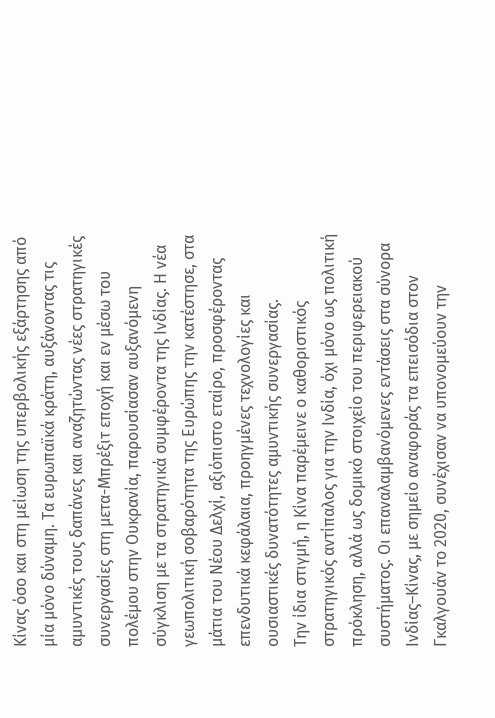Κίνας όσο και στη μείωση της υπερβολικής εξάρτησης από μία μόνο δύναμη. Τα ευρωπαϊκά κράτη, αυξάνοντας τις αμυντικές τους δαπάνες και αναζητώντας νέες στρατηγικές συνεργασίες στη μετα-Μπρέξιτ εποχή και εν μέσω του πολέμου στην Ουκρανία, παρουσίασαν αυξανόμενη σύγκλιση με τα στρατηγικά συμφέροντα της Ινδίας. Η νέα γεωπολιτική σοβαρότητα της Ευρώπης την κατέστησε, στα μάτια του Νέου Δελχί, αξιόπιστο εταίρο, προσφέροντας επενδυτικά κεφάλαια, προηγμένες τεχνολογίες και ουσιαστικές δυνατότητες αμυντικής συνεργασίας.
Την ίδια στιγμή, η Κίνα παρέμεινε ο καθοριστικός στρατηγικός αντίπαλος για την Ινδία, όχι μόνο ως πολιτική πρόκληση, αλλά ως δομικό στοιχείο του περιφερειακού συστήματος. Οι επαναλαμβανόμενες εντάσεις στα σύνορα Ινδίας–Κίνας, με σημείο αναφοράς τα επεισόδια στον Γκαλγουάν το 2020, συνέχισαν να υπονομεύουν την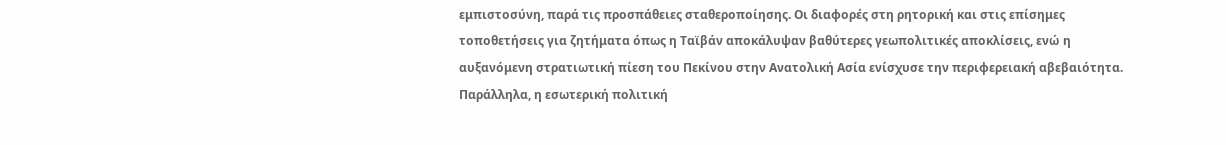εμπιστοσύνη, παρά τις προσπάθειες σταθεροποίησης. Οι διαφορές στη ρητορική και στις επίσημες τοποθετήσεις για ζητήματα όπως η Ταϊβάν αποκάλυψαν βαθύτερες γεωπολιτικές αποκλίσεις, ενώ η αυξανόμενη στρατιωτική πίεση του Πεκίνου στην Ανατολική Ασία ενίσχυσε την περιφερειακή αβεβαιότητα.
Παράλληλα, η εσωτερική πολιτική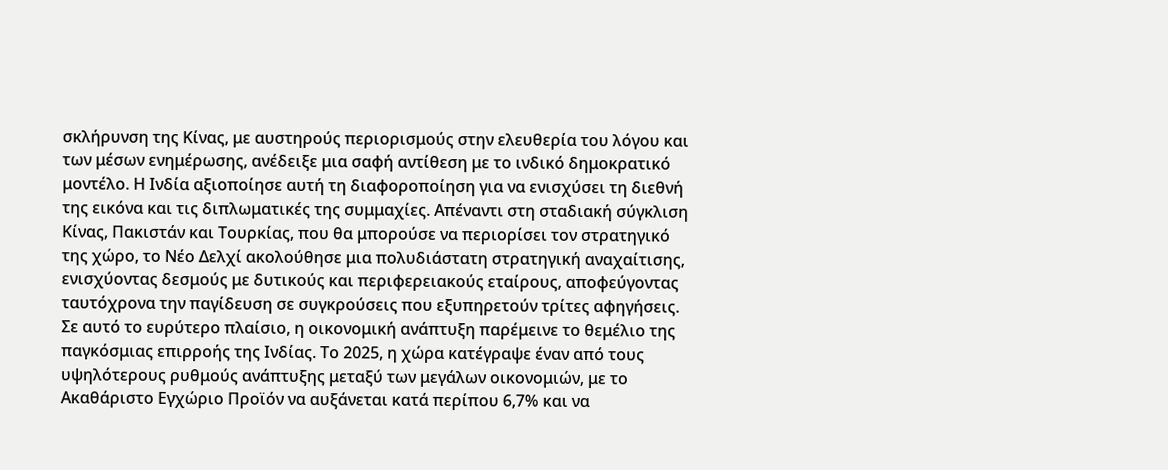σκλήρυνση της Κίνας, με αυστηρούς περιορισμούς στην ελευθερία του λόγου και των μέσων ενημέρωσης, ανέδειξε μια σαφή αντίθεση με το ινδικό δημοκρατικό μοντέλο. Η Ινδία αξιοποίησε αυτή τη διαφοροποίηση για να ενισχύσει τη διεθνή της εικόνα και τις διπλωματικές της συμμαχίες. Απέναντι στη σταδιακή σύγκλιση Κίνας, Πακιστάν και Τουρκίας, που θα μπορούσε να περιορίσει τον στρατηγικό της χώρο, το Νέο Δελχί ακολούθησε μια πολυδιάστατη στρατηγική αναχαίτισης, ενισχύοντας δεσμούς με δυτικούς και περιφερειακούς εταίρους, αποφεύγοντας ταυτόχρονα την παγίδευση σε συγκρούσεις που εξυπηρετούν τρίτες αφηγήσεις.
Σε αυτό το ευρύτερο πλαίσιο, η οικονομική ανάπτυξη παρέμεινε το θεμέλιο της παγκόσμιας επιρροής της Ινδίας. Το 2025, η χώρα κατέγραψε έναν από τους υψηλότερους ρυθμούς ανάπτυξης μεταξύ των μεγάλων οικονομιών, με το Ακαθάριστο Εγχώριο Προϊόν να αυξάνεται κατά περίπου 6,7% και να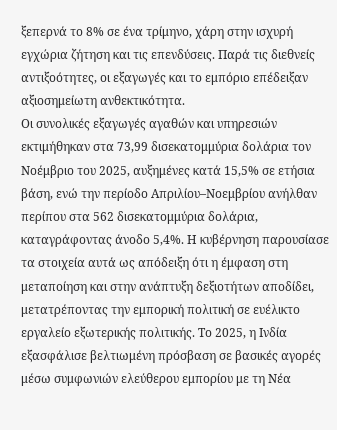ξεπερνά το 8% σε ένα τρίμηνο, χάρη στην ισχυρή εγχώρια ζήτηση και τις επενδύσεις. Παρά τις διεθνείς αντιξοότητες, οι εξαγωγές και το εμπόριο επέδειξαν αξιοσημείωτη ανθεκτικότητα.
Οι συνολικές εξαγωγές αγαθών και υπηρεσιών εκτιμήθηκαν στα 73,99 δισεκατομμύρια δολάρια τον Νοέμβριο του 2025, αυξημένες κατά 15,5% σε ετήσια βάση, ενώ την περίοδο Απριλίου–Νοεμβρίου ανήλθαν περίπου στα 562 δισεκατομμύρια δολάρια, καταγράφοντας άνοδο 5,4%. Η κυβέρνηση παρουσίασε τα στοιχεία αυτά ως απόδειξη ότι η έμφαση στη μεταποίηση και στην ανάπτυξη δεξιοτήτων αποδίδει, μετατρέποντας την εμπορική πολιτική σε ευέλικτο εργαλείο εξωτερικής πολιτικής. Το 2025, η Ινδία εξασφάλισε βελτιωμένη πρόσβαση σε βασικές αγορές μέσω συμφωνιών ελεύθερου εμπορίου με τη Νέα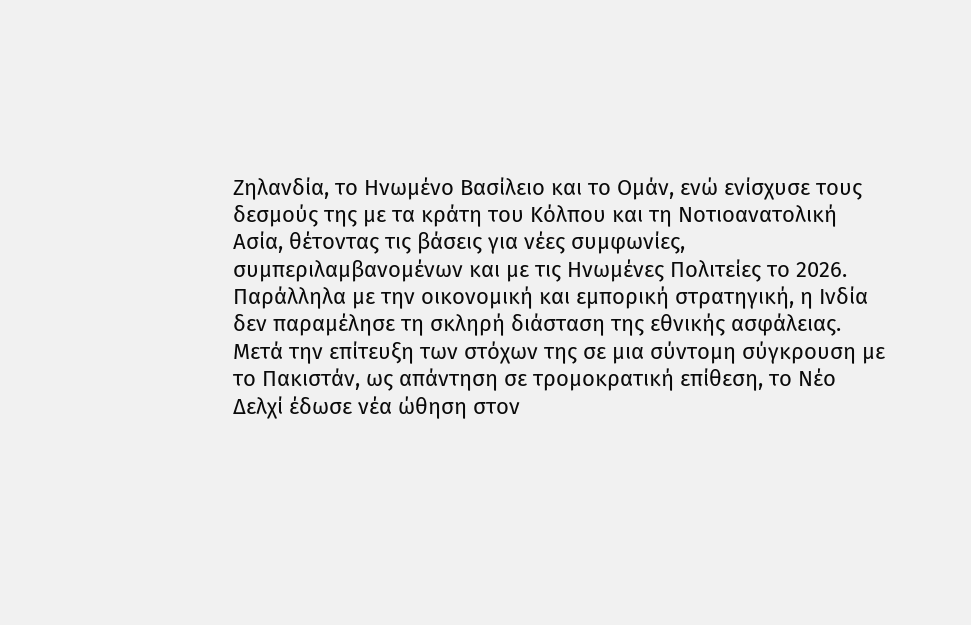Ζηλανδία, το Ηνωμένο Βασίλειο και το Ομάν, ενώ ενίσχυσε τους δεσμούς της με τα κράτη του Κόλπου και τη Νοτιοανατολική Ασία, θέτοντας τις βάσεις για νέες συμφωνίες, συμπεριλαμβανομένων και με τις Ηνωμένες Πολιτείες το 2026.
Παράλληλα με την οικονομική και εμπορική στρατηγική, η Ινδία δεν παραμέλησε τη σκληρή διάσταση της εθνικής ασφάλειας. Μετά την επίτευξη των στόχων της σε μια σύντομη σύγκρουση με το Πακιστάν, ως απάντηση σε τρομοκρατική επίθεση, το Νέο Δελχί έδωσε νέα ώθηση στον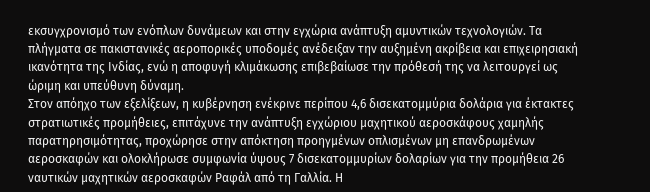εκσυγχρονισμό των ενόπλων δυνάμεων και στην εγχώρια ανάπτυξη αμυντικών τεχνολογιών. Τα πλήγματα σε πακιστανικές αεροπορικές υποδομές ανέδειξαν την αυξημένη ακρίβεια και επιχειρησιακή ικανότητα της Ινδίας, ενώ η αποφυγή κλιμάκωσης επιβεβαίωσε την πρόθεσή της να λειτουργεί ως ώριμη και υπεύθυνη δύναμη.
Στον απόηχο των εξελίξεων, η κυβέρνηση ενέκρινε περίπου 4,6 δισεκατομμύρια δολάρια για έκτακτες στρατιωτικές προμήθειες, επιτάχυνε την ανάπτυξη εγχώριου μαχητικού αεροσκάφους χαμηλής παρατηρησιμότητας, προχώρησε στην απόκτηση προηγμένων οπλισμένων μη επανδρωμένων αεροσκαφών και ολοκλήρωσε συμφωνία ύψους 7 δισεκατομμυρίων δολαρίων για την προμήθεια 26 ναυτικών μαχητικών αεροσκαφών Ραφάλ από τη Γαλλία. Η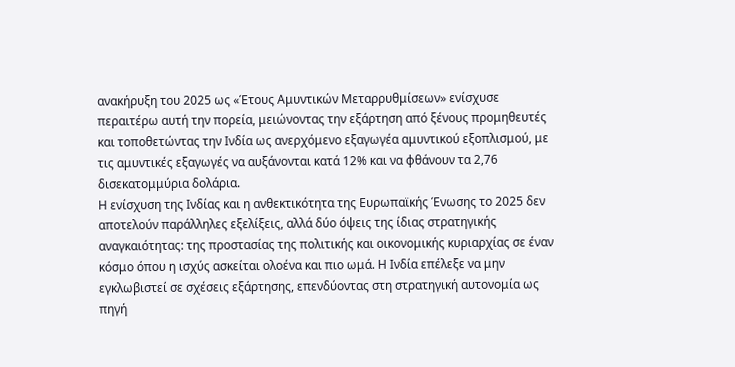ανακήρυξη του 2025 ως «Έτους Αμυντικών Μεταρρυθμίσεων» ενίσχυσε περαιτέρω αυτή την πορεία, μειώνοντας την εξάρτηση από ξένους προμηθευτές και τοποθετώντας την Ινδία ως ανερχόμενο εξαγωγέα αμυντικού εξοπλισμού, με τις αμυντικές εξαγωγές να αυξάνονται κατά 12% και να φθάνουν τα 2,76 δισεκατομμύρια δολάρια.
Η ενίσχυση της Ινδίας και η ανθεκτικότητα της Ευρωπαϊκής Ένωσης το 2025 δεν αποτελούν παράλληλες εξελίξεις, αλλά δύο όψεις της ίδιας στρατηγικής αναγκαιότητας: της προστασίας της πολιτικής και οικονομικής κυριαρχίας σε έναν κόσμο όπου η ισχύς ασκείται ολοένα και πιο ωμά. Η Ινδία επέλεξε να μην εγκλωβιστεί σε σχέσεις εξάρτησης, επενδύοντας στη στρατηγική αυτονομία ως πηγή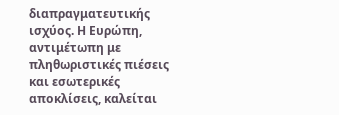διαπραγματευτικής ισχύος. Η Ευρώπη, αντιμέτωπη με πληθωριστικές πιέσεις και εσωτερικές αποκλίσεις, καλείται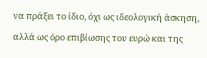να πράξει το ίδιο, όχι ως ιδεολογική άσκηση, αλλά ως όρο επιβίωσης του ευρώ και της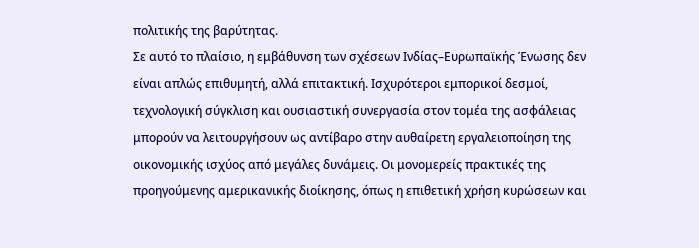πολιτικής της βαρύτητας.
Σε αυτό το πλαίσιο, η εμβάθυνση των σχέσεων Ινδίας–Ευρωπαϊκής Ένωσης δεν είναι απλώς επιθυμητή, αλλά επιτακτική. Ισχυρότεροι εμπορικοί δεσμοί, τεχνολογική σύγκλιση και ουσιαστική συνεργασία στον τομέα της ασφάλειας μπορούν να λειτουργήσουν ως αντίβαρο στην αυθαίρετη εργαλειοποίηση της οικονομικής ισχύος από μεγάλες δυνάμεις. Οι μονομερείς πρακτικές της προηγούμενης αμερικανικής διοίκησης, όπως η επιθετική χρήση κυρώσεων και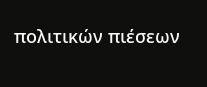πολιτικών πιέσεων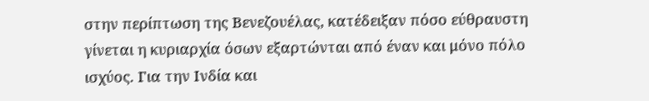στην περίπτωση της Βενεζουέλας, κατέδειξαν πόσο εύθραυστη γίνεται η κυριαρχία όσων εξαρτώνται από έναν και μόνο πόλο ισχύος. Για την Ινδία και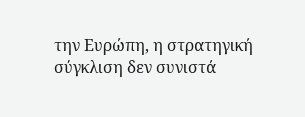την Ευρώπη, η στρατηγική σύγκλιση δεν συνιστά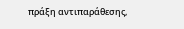πράξη αντιπαράθεσης,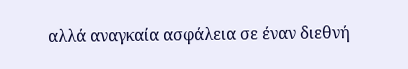αλλά αναγκαία ασφάλεια σε έναν διεθνή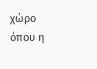χώρο όπου η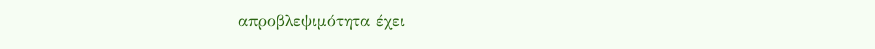απροβλεψιμότητα έχει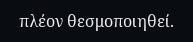πλέον θεσμοποιηθεί.